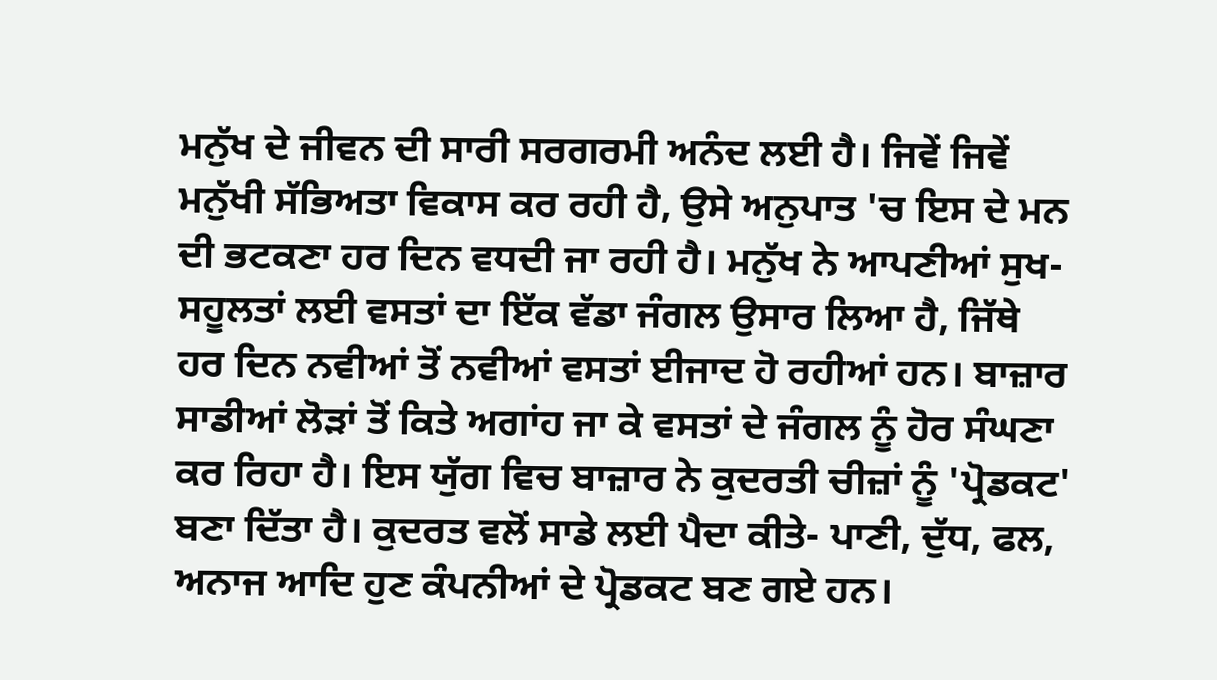ਮਨੁੱਖ ਦੇ ਜੀਵਨ ਦੀ ਸਾਰੀ ਸਰਗਰਮੀ ਅਨੰਦ ਲਈ ਹੈ। ਜਿਵੇਂ ਜਿਵੇਂ ਮਨੁੱਖੀ ਸੱਭਿਅਤਾ ਵਿਕਾਸ ਕਰ ਰਹੀ ਹੈ, ਉਸੇ ਅਨੁਪਾਤ 'ਚ ਇਸ ਦੇ ਮਨ ਦੀ ਭਟਕਣਾ ਹਰ ਦਿਨ ਵਧਦੀ ਜਾ ਰਹੀ ਹੈ। ਮਨੁੱਖ ਨੇ ਆਪਣੀਆਂ ਸੁਖ-ਸਹੂਲਤਾਂ ਲਈ ਵਸਤਾਂ ਦਾ ਇੱਕ ਵੱਡਾ ਜੰਗਲ ਉਸਾਰ ਲਿਆ ਹੈ, ਜਿੱਥੇ ਹਰ ਦਿਨ ਨਵੀਆਂ ਤੋਂ ਨਵੀਆਂ ਵਸਤਾਂ ਈਜਾਦ ਹੋ ਰਹੀਆਂ ਹਨ। ਬਾਜ਼ਾਰ ਸਾਡੀਆਂ ਲੋੜਾਂ ਤੋਂ ਕਿਤੇ ਅਗਾਂਹ ਜਾ ਕੇ ਵਸਤਾਂ ਦੇ ਜੰਗਲ ਨੂੰ ਹੋਰ ਸੰਘਣਾ ਕਰ ਰਿਹਾ ਹੈ। ਇਸ ਯੁੱਗ ਵਿਚ ਬਾਜ਼ਾਰ ਨੇ ਕੁਦਰਤੀ ਚੀਜ਼ਾਂ ਨੂੰ 'ਪ੍ਰੋਡਕਟ' ਬਣਾ ਦਿੱਤਾ ਹੈ। ਕੁਦਰਤ ਵਲੋਂ ਸਾਡੇ ਲਈ ਪੈਦਾ ਕੀਤੇ- ਪਾਣੀ, ਦੁੱਧ, ਫਲ, ਅਨਾਜ ਆਦਿ ਹੁਣ ਕੰਪਨੀਆਂ ਦੇ ਪ੍ਰੋਡਕਟ ਬਣ ਗਏ ਹਨ।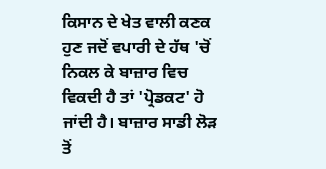ਕਿਸਾਨ ਦੇ ਖੇਤ ਵਾਲੀ ਕਣਕ ਹੁਣ ਜਦੋਂ ਵਪਾਰੀ ਦੇ ਹੱਥ 'ਚੋਂ ਨਿਕਲ ਕੇ ਬਾਜ਼ਾਰ ਵਿਚ ਵਿਕਦੀ ਹੈ ਤਾਂ 'ਪ੍ਰੋਡਕਟ' ਹੋ ਜਾਂਦੀ ਹੈ। ਬਾਜ਼ਾਰ ਸਾਡੀ ਲੋੜ ਤੋਂ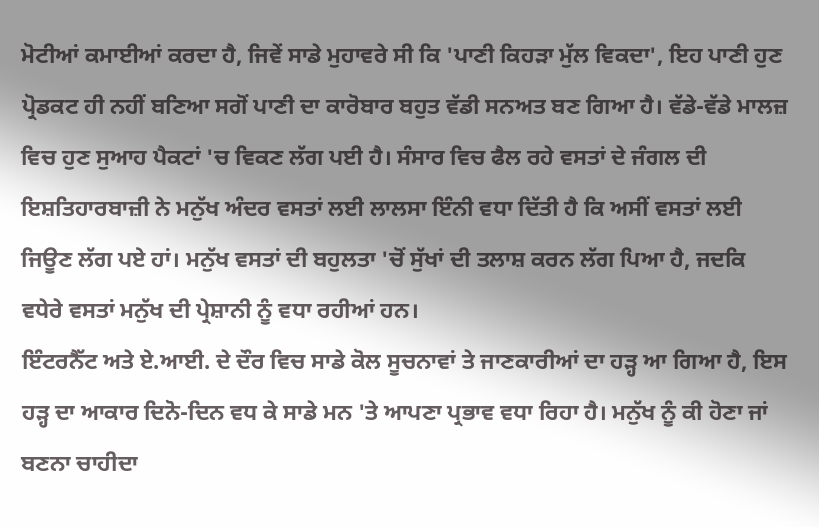ਮੋਟੀਆਂ ਕਮਾਈਆਂ ਕਰਦਾ ਹੈ, ਜਿਵੇਂ ਸਾਡੇ ਮੁਹਾਵਰੇ ਸੀ ਕਿ 'ਪਾਣੀ ਕਿਹੜਾ ਮੁੱਲ ਵਿਕਦਾ', ਇਹ ਪਾਣੀ ਹੁਣ ਪ੍ਰੋਡਕਟ ਹੀ ਨਹੀਂ ਬਣਿਆ ਸਗੋਂ ਪਾਣੀ ਦਾ ਕਾਰੋਬਾਰ ਬਹੁਤ ਵੱਡੀ ਸਨਅਤ ਬਣ ਗਿਆ ਹੈ। ਵੱਡੇ-ਵੱਡੇ ਮਾਲਜ਼ ਵਿਚ ਹੁਣ ਸੁਆਹ ਪੈਕਟਾਂ 'ਚ ਵਿਕਣ ਲੱਗ ਪਈ ਹੈ। ਸੰਸਾਰ ਵਿਚ ਫੈਲ ਰਹੇ ਵਸਤਾਂ ਦੇ ਜੰਗਲ ਦੀ ਇਸ਼ਤਿਹਾਰਬਾਜ਼ੀ ਨੇ ਮਨੁੱਖ ਅੰਦਰ ਵਸਤਾਂ ਲਈ ਲਾਲਸਾ ਇੰਨੀ ਵਧਾ ਦਿੱਤੀ ਹੈ ਕਿ ਅਸੀਂ ਵਸਤਾਂ ਲਈ ਜਿਊਣ ਲੱਗ ਪਏ ਹਾਂ। ਮਨੁੱਖ ਵਸਤਾਂ ਦੀ ਬਹੁਲਤਾ 'ਚੋਂ ਸੁੱਖਾਂ ਦੀ ਤਲਾਸ਼ ਕਰਨ ਲੱਗ ਪਿਆ ਹੈ, ਜਦਕਿ ਵਧੇਰੇ ਵਸਤਾਂ ਮਨੁੱਖ ਦੀ ਪ੍ਰੇਸ਼ਾਨੀ ਨੂੰ ਵਧਾ ਰਹੀਆਂ ਹਨ।
ਇੰਟਰਨੈੱਟ ਅਤੇ ਏ.ਆਈ. ਦੇ ਦੌਰ ਵਿਚ ਸਾਡੇ ਕੋਲ ਸੂਚਨਾਵਾਂ ਤੇ ਜਾਣਕਾਰੀਆਂ ਦਾ ਹੜ੍ਹ ਆ ਗਿਆ ਹੈ, ਇਸ ਹੜ੍ਹ ਦਾ ਆਕਾਰ ਦਿਨੋ-ਦਿਨ ਵਧ ਕੇ ਸਾਡੇ ਮਨ 'ਤੇ ਆਪਣਾ ਪ੍ਰਭਾਵ ਵਧਾ ਰਿਹਾ ਹੈ। ਮਨੁੱਖ ਨੂੰ ਕੀ ਹੋਣਾ ਜਾਂ ਬਣਨਾ ਚਾਹੀਦਾ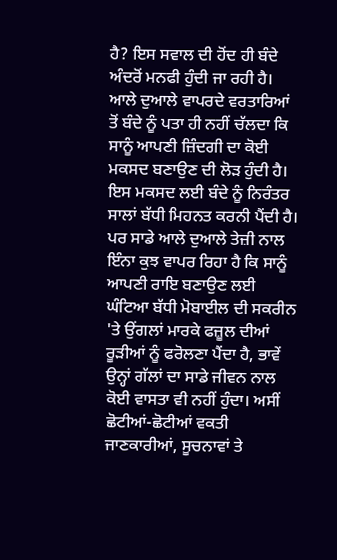ਹੈ? ਇਸ ਸਵਾਲ ਦੀ ਹੋਂਦ ਹੀ ਬੰਦੇ ਅੰਦਰੋਂ ਮਨਫੀ ਹੁੰਦੀ ਜਾ ਰਹੀ ਹੈ। ਆਲੇ ਦੁਆਲੇ ਵਾਪਰਦੇ ਵਰਤਾਰਿਆਂ ਤੋਂ ਬੰਦੇ ਨੂੰ ਪਤਾ ਹੀ ਨਹੀਂ ਚੱਲਦਾ ਕਿ ਸਾਨੂੰ ਆਪਣੀ ਜ਼ਿੰਦਗੀ ਦਾ ਕੋਈ ਮਕਸਦ ਬਣਾਉਣ ਦੀ ਲੋੜ ਹੁੰਦੀ ਹੈ। ਇਸ ਮਕਸਦ ਲਈ ਬੰਦੇ ਨੂੰ ਨਿਰੰਤਰ ਸਾਲਾਂ ਬੱਧੀ ਮਿਹਨਤ ਕਰਨੀ ਪੈਂਦੀ ਹੈ। ਪਰ ਸਾਡੇ ਆਲੇ ਦੁਆਲੇ ਤੇਜ਼ੀ ਨਾਲ ਇੰਨਾ ਕੁਝ ਵਾਪਰ ਰਿਹਾ ਹੈ ਕਿ ਸਾਨੂੰ ਆਪਣੀ ਰਾਇ ਬਣਾਉਣ ਲਈ ਘੰਟਿਆ ਬੱਧੀ ਮੋਬਾਈਲ ਦੀ ਸਕਰੀਨ 'ਤੇ ਉਂਗਲਾਂ ਮਾਰਕੇ ਫਜ਼ੂਲ ਦੀਆਂ ਰੂੜੀਆਂ ਨੂੰ ਫਰੋਲਣਾ ਪੈਂਦਾ ਹੈ, ਭਾਵੇਂ ਉਨ੍ਹਾਂ ਗੱਲਾਂ ਦਾ ਸਾਡੇ ਜੀਵਨ ਨਾਲ ਕੋਈ ਵਾਸਤਾ ਵੀ ਨਹੀਂ ਹੁੰਦਾ। ਅਸੀਂ ਛੋਟੀਆਂ-ਛੋਟੀਆਂ ਵਕਤੀ ਜਾਣਕਾਰੀਆਂ, ਸੂਚਨਾਵਾਂ ਤੇ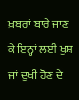ਖ਼ਬਰਾਂ ਬਾਰੇ ਜਾਣ ਕੇ ਇਨ੍ਹਾਂ ਲਈ ਖੁਸ਼ ਜਾਂ ਦੁਖੀ ਹੋਣ ਦੇ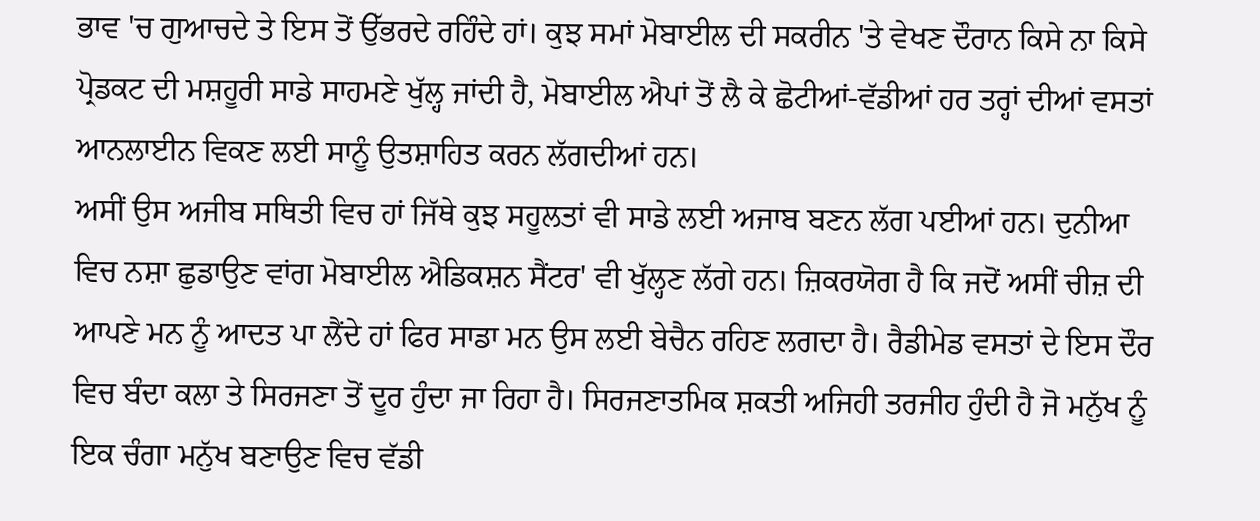ਭਾਵ 'ਚ ਗੁਆਚਦੇ ਤੇ ਇਸ ਤੋਂ ਉੱਭਰਦੇ ਰਹਿੰਦੇ ਹਾਂ। ਕੁਝ ਸਮਾਂ ਮੋਬਾਈਲ ਦੀ ਸਕਰੀਨ 'ਤੇ ਵੇਖਣ ਦੌਰਾਨ ਕਿਸੇ ਨਾ ਕਿਸੇ ਪ੍ਰੋਡਕਟ ਦੀ ਮਸ਼ਹੂਰੀ ਸਾਡੇ ਸਾਹਮਣੇ ਖੁੱਲ੍ਹ ਜਾਂਦੀ ਹੈ, ਮੋਬਾਈਲ ਐਪਾਂ ਤੋਂ ਲੈ ਕੇ ਛੋਟੀਆਂ-ਵੱਡੀਆਂ ਹਰ ਤਰ੍ਹਾਂ ਦੀਆਂ ਵਸਤਾਂ ਆਨਲਾਈਨ ਵਿਕਣ ਲਈ ਸਾਨੂੰ ਉਤਸ਼ਾਹਿਤ ਕਰਨ ਲੱਗਦੀਆਂ ਹਨ।
ਅਸੀਂ ਉਸ ਅਜੀਬ ਸਥਿਤੀ ਵਿਚ ਹਾਂ ਜਿੱਥੇ ਕੁਝ ਸਹੂਲਤਾਂ ਵੀ ਸਾਡੇ ਲਈ ਅਜਾਬ ਬਣਨ ਲੱਗ ਪਈਆਂ ਹਨ। ਦੁਨੀਆ ਵਿਚ ਨਸ਼ਾ ਛੁਡਾਉਣ ਵਾਂਗ ਮੋਬਾਈਲ ਐਡਿਕਸ਼ਨ ਸੈਂਟਰ' ਵੀ ਖੁੱਲ੍ਹਣ ਲੱਗੇ ਹਨ। ਜ਼ਿਕਰਯੋਗ ਹੈ ਕਿ ਜਦੋਂ ਅਸੀਂ ਚੀਜ਼ ਦੀ ਆਪਣੇ ਮਨ ਨੂੰ ਆਦਤ ਪਾ ਲੈਂਦੇ ਹਾਂ ਫਿਰ ਸਾਡਾ ਮਨ ਉਸ ਲਈ ਬੇਚੈਨ ਰਹਿਣ ਲਗਦਾ ਹੈ। ਰੈਡੀਮੇਡ ਵਸਤਾਂ ਦੇ ਇਸ ਦੌਰ ਵਿਚ ਬੰਦਾ ਕਲਾ ਤੇ ਸਿਰਜਣਾ ਤੋਂ ਦੂਰ ਹੁੰਦਾ ਜਾ ਰਿਹਾ ਹੈ। ਸਿਰਜਣਾਤਮਿਕ ਸ਼ਕਤੀ ਅਜਿਹੀ ਤਰਜੀਹ ਹੁੰਦੀ ਹੈ ਜੋ ਮਨੁੱਖ ਨੂੰ ਇਕ ਚੰਗਾ ਮਨੁੱਖ ਬਣਾਉਣ ਵਿਚ ਵੱਡੀ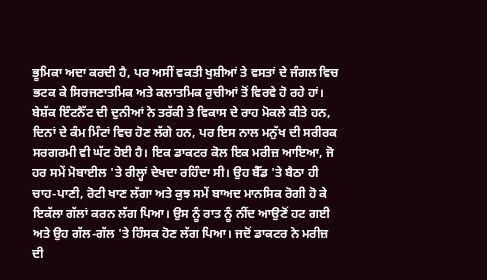ਭੂਮਿਕਾ ਅਦਾ ਕਰਦੀ ਹੈ, ਪਰ ਅਸੀਂ ਵਕਤੀ ਖੁਸ਼ੀਆਂ ਤੇ ਵਸਤਾਂ ਦੇ ਜੰਗਲ ਵਿਚ ਭਟਕ ਕੇ ਸਿਰਜਣਾਤਮਿਕ ਅਤੇ ਕਲਾਤਮਿਕ ਰੁਚੀਆਂ ਤੋਂ ਵਿਰਵੇ ਹੋ ਰਹੇ ਹਾਂ। ਬੇਸ਼ੱਕ ਇੰਟਨੈੱਟ ਦੀ ਦੁਨੀਆਂ ਨੇ ਤਰੱਕੀ ਤੇ ਵਿਕਾਸ ਦੇ ਰਾਹ ਮੋਕਲੇ ਕੀਤੇ ਹਨ, ਦਿਨਾਂ ਦੇ ਕੰਮ ਮਿੰਟਾਂ ਵਿਚ ਹੋਣ ਲੱਗੇ ਹਨ, ਪਰ ਇਸ ਨਾਲ ਮਨੁੱਖ ਦੀ ਸਰੀਰਕ ਸਰਗਰਮੀ ਵੀ ਘੱਟ ਹੋਈ ਹੈ। ਇਕ ਡਾਕਟਰ ਕੋਲ ਇਕ ਮਰੀਜ਼ ਆਇਆ, ਜੋ ਹਰ ਸਮੇਂ ਮੋਬਾਈਲ 'ਤੇ ਰੀਲ੍ਹਾਂ ਦੇਖਦਾ ਰਹਿੰਦਾ ਸੀ। ਉਹ ਬੈੱਡ 'ਤੇ ਬੈਠਾ ਹੀ ਚਾਹ-ਪਾਣੀ, ਰੋਟੀ ਖਾਣ ਲੱਗਾ ਅਤੇ ਕੁਝ ਸਮੇਂ ਬਾਅਦ ਮਾਨਸਿਕ ਰੋਗੀ ਹੋ ਕੇ ਇਕੱਲਾ ਗੱਲਾਂ ਕਰਨ ਲੱਗ ਪਿਆ। ਉਸ ਨੂੰ ਰਾਤ ਨੂੰ ਨੀਂਦ ਆਉਣੋਂ ਹਟ ਗਈ ਅਤੇ ਉਹ ਗੱਲ-ਗੱਲ 'ਤੇ ਹਿੰਸਕ ਹੋਣ ਲੱਗ ਪਿਆ। ਜਦੋਂ ਡਾਕਟਰ ਨੇ ਮਰੀਜ਼ ਦੀ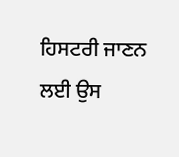ਹਿਸਟਰੀ ਜਾਣਨ ਲਈ ਉਸ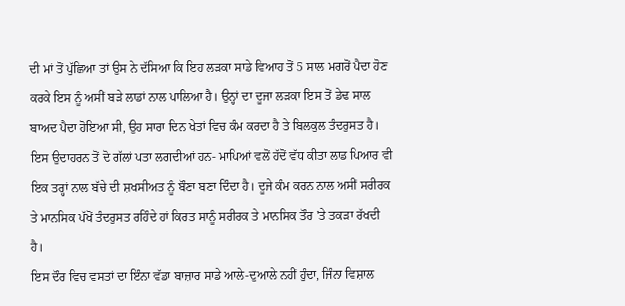ਦੀ ਮਾਂ ਤੋਂ ਪੁੱਛਿਆ ਤਾਂ ਉਸ ਨੇ ਦੱਸਿਆ ਕਿ ਇਹ ਲੜਕਾ ਸਾਡੇ ਵਿਆਹ ਤੋਂ 5 ਸਾਲ ਮਗਰੋਂ ਪੈਦਾ ਹੋਣ ਕਰਕੇ ਇਸ ਨੂੰ ਅਸੀਂ ਬੜੇ ਲਾਡਾਂ ਨਾਲ ਪਾਲਿਆ ਹੈ। ਉਨ੍ਹਾਂ ਦਾ ਦੂਜਾ ਲੜਕਾ ਇਸ ਤੋਂ ਡੇਢ ਸਾਲ ਬਾਅਦ ਪੈਦਾ ਹੋਇਆ ਸੀ, ਉਹ ਸਾਰਾ ਦਿਨ ਖੇਤਾਂ ਵਿਚ ਕੰਮ ਕਰਦਾ ਹੈ ਤੇ ਬਿਲਕੁਲ ਤੰਦਰੁਸਤ ਹੈ। ਇਸ ਉਦਾਹਰਨ ਤੋਂ ਦੋ ਗੱਲਾਂ ਪਤਾ ਲਗਦੀਆਂ ਹਨ- ਮਾਪਿਆਂ ਵਲੋਂ ਹੱਦੋਂ ਵੱਧ ਕੀਤਾ ਲਾਡ ਪਿਆਰ ਵੀ ਇਕ ਤਰ੍ਹਾਂ ਨਾਲ ਬੱਚੇ ਦੀ ਸ਼ਖਸੀਅਤ ਨੂੰ ਬੌਣਾ ਬਣਾ ਦਿੰਦਾ ਹੈ। ਦੂਜੇ ਕੰਮ ਕਰਨ ਨਾਲ ਅਸੀਂ ਸਰੀਰਕ ਤੇ ਮਾਨਸਿਕ ਪੱਖੋਂ ਤੰਦਰੁਸਤ ਰਹਿੰਦੇ ਹਾਂ ਕਿਰਤ ਸਾਨੂੰ ਸਰੀਰਕ ਤੇ ਮਾਨਸਿਕ ਤੌਰ 'ਤੇ ਤਕੜਾ ਰੱਖਦੀ ਹੈ।
ਇਸ ਦੌਰ ਵਿਚ ਵਸਤਾਂ ਦਾ ਇੰਨਾ ਵੱਡਾ ਬਾਜ਼ਾਰ ਸਾਡੇ ਆਲੇ-ਦੁਆਲੇ ਨਹੀਂ ਹੁੰਦਾ, ਜਿੰਨਾ ਵਿਸ਼ਾਲ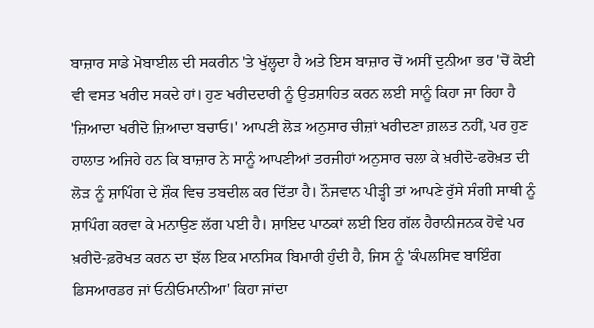ਬਾਜ਼ਾਰ ਸਾਡੇ ਮੋਬਾਈਲ ਦੀ ਸਕਰੀਨ 'ਤੇ ਖੁੱਲ੍ਹਦਾ ਹੈ ਅਤੇ ਇਸ ਬਾਜ਼ਾਰ ਚੋਂ ਅਸੀਂ ਦੁਨੀਆ ਭਰ 'ਚੋਂ ਕੋਈ ਵੀ ਵਸਤ ਖਰੀਦ ਸਕਦੇ ਹਾਂ। ਹੁਣ ਖਰੀਦਦਾਰੀ ਨੂੰ ਉਤਸ਼ਾਹਿਤ ਕਰਨ ਲਈ ਸਾਨੂੰ ਕਿਹਾ ਜਾ ਰਿਹਾ ਹੈ 'ਜ਼ਿਆਦਾ ਖਰੀਦੋ ਜ਼ਿਆਦਾ ਬਚਾਓ।' ਆਪਣੀ ਲੋੜ ਅਨੁਸਾਰ ਚੀਜ਼ਾਂ ਖਰੀਦਣਾ ਗ਼ਲਤ ਨਹੀਂ, ਪਰ ਹੁਣ ਹਾਲਾਤ ਅਜਿਹੇ ਹਨ ਕਿ ਬਾਜ਼ਾਰ ਨੇ ਸਾਨੂੰ ਆਪਣੀਆਂ ਤਰਜੀਹਾਂ ਅਨੁਸਾਰ ਚਲਾ ਕੇ ਖ਼ਰੀਦੋ-ਫਰੋਖ਼ਤ ਦੀ ਲੋੜ ਨੂੰ ਸ਼ਾਪਿੰਗ ਦੇ ਸ਼ੌਕ ਵਿਚ ਤਬਦੀਲ ਕਰ ਦਿੱਤਾ ਹੈ। ਨੌਜਵਾਨ ਪੀੜ੍ਹੀ ਤਾਂ ਆਪਣੇ ਰੁੱਸੇ ਸੰਗੀ ਸਾਥੀ ਨੂੰ ਸ਼ਾਪਿੰਗ ਕਰਵਾ ਕੇ ਮਨਾਉਣ ਲੱਗ ਪਈ ਹੈ। ਸ਼ਾਇਦ ਪਾਠਕਾਂ ਲਈ ਇਹ ਗੱਲ ਹੈਰਾਨੀਜਨਕ ਹੋਵੇ ਪਰ ਖ਼ਰੀਦੋ-ਫ਼ਰੋਖਤ ਕਰਨ ਦਾ ਝੱਲ ਇਕ ਮਾਨਸਿਕ ਬਿਮਾਰੀ ਹੁੰਦੀ ਹੈ, ਜਿਸ ਨੂੰ 'ਕੰਪਲਸਿਵ ਬਾਇੰਗ ਡਿਸਆਰਡਰ ਜਾਂ ਓਨੀਓਮਾਨੀਆ' ਕਿਹਾ ਜਾਂਦਾ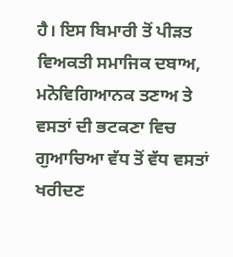ਹੈ। ਇਸ ਬਿਮਾਰੀ ਤੋਂ ਪੀੜਤ ਵਿਅਕਤੀ ਸਮਾਜਿਕ ਦਬਾਅ, ਮਨੋਵਿਗਿਆਨਕ ਤਣਾਅ ਤੇ ਵਸਤਾਂ ਦੀ ਭਟਕਣਾ ਵਿਚ ਗੁਆਚਿਆ ਵੱਧ ਤੋਂ ਵੱਧ ਵਸਤਾਂ ਖਰੀਦਣ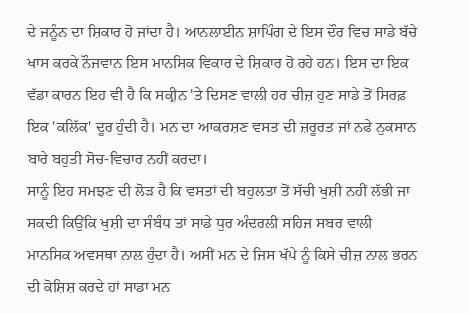ਦੇ ਜਨੂੰਨ ਦਾ ਸ਼ਿਕਾਰ ਹੋ ਜਾਂਦਾ ਹੈ। ਆਨਲਾਈਨ ਸ਼ਾਪਿੰਗ ਦੇ ਇਸ ਦੌਰ ਵਿਚ ਸਾਡੇ ਬੱਚੇ ਖਾਸ ਕਰਕੇ ਨੌਜਵਾਨ ਇਸ ਮਾਨਸਿਕ ਵਿਕਾਰ ਦੇ ਸ਼ਿਕਾਰ ਹੋ ਰਹੇ ਹਨ। ਇਸ ਦਾ ਇਕ ਵੱਡਾ ਕਾਰਨ ਇਹ ਵੀ ਹੈ ਕਿ ਸਕ੍ਰੀਨ 'ਤੇ ਦਿਸਣ ਵਾਲੀ ਹਰ ਚੀਜ਼ ਹੁਣ ਸਾਡੇ ਤੋਂ ਸਿਰਫ਼ ਇਕ 'ਕਲਿੱਕ' ਦੂਰ ਹੁੰਦੀ ਹੈ। ਮਨ ਦਾ ਆਕਰਸ਼ਣ ਵਸਤ ਦੀ ਜ਼ਰੂਰਤ ਜਾਂ ਨਫੇ ਨੁਕਸਾਨ ਬਾਰੇ ਬਹੁਤੀ ਸੋਚ-ਵਿਚਾਰ ਨਹੀਂ ਕਰਦਾ।
ਸਾਨੂੰ ਇਹ ਸਮਝਣ ਦੀ ਲੋੜ ਹੈ ਕਿ ਵਸਤਾਂ ਦੀ ਬਹੁਲਤਾ ਤੋਂ ਸੱਚੀ ਖੁਸ਼ੀ ਨਹੀਂ ਲੱਭੀ ਜਾ ਸਕਦੀ ਕਿਉਂਕਿ ਖੁਸ਼ੀ ਦਾ ਸੰਬੰਧ ਤਾਂ ਸਾਡੇ ਧੁਰ ਅੰਦਰਲੀ ਸਹਿਜ ਸਬਰ ਵਾਲੀ ਮਾਨਸਿਕ ਅਵਸਥਾ ਨਾਲ ਹੁੰਦਾ ਹੈ। ਅਸੀਂ ਮਨ ਦੇ ਜਿਸ ਖੱਪੇ ਨੂੰ ਕਿਸੇ ਚੀਜ਼ ਨਾਲ ਭਰਨ ਦੀ ਕੋਸ਼ਿਸ਼ ਕਰਦੇ ਹਾਂ ਸਾਡਾ ਮਨ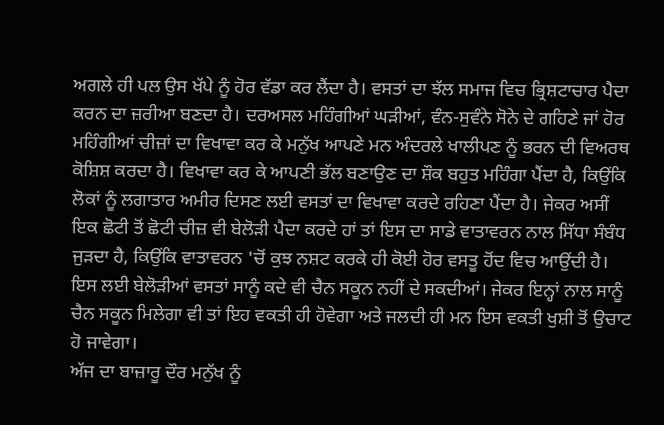ਅਗਲੇ ਹੀ ਪਲ ਉਸ ਖੱਪੇ ਨੂੰ ਹੋਰ ਵੱਡਾ ਕਰ ਲੈਂਦਾ ਹੈ। ਵਸਤਾਂ ਦਾ ਝੱਲ ਸਮਾਜ ਵਿਚ ਭ੍ਰਿਸ਼ਟਾਚਾਰ ਪੈਦਾ ਕਰਨ ਦਾ ਜ਼ਰੀਆ ਬਣਦਾ ਹੈ। ਦਰਅਸਲ ਮਹਿੰਗੀਆਂ ਘੜੀਆਂ, ਵੰਨ-ਸੁਵੰਨੇ ਸੋਨੇ ਦੇ ਗਹਿਣੇ ਜਾਂ ਹੋਰ ਮਹਿੰਗੀਆਂ ਚੀਜ਼ਾਂ ਦਾ ਵਿਖਾਵਾ ਕਰ ਕੇ ਮਨੁੱਖ ਆਪਣੇ ਮਨ ਅੰਦਰਲੇ ਖਾਲੀਪਣ ਨੂੰ ਭਰਨ ਦੀ ਵਿਅਰਥ ਕੋਸ਼ਿਸ਼ ਕਰਦਾ ਹੈ। ਵਿਖਾਵਾ ਕਰ ਕੇ ਆਪਣੀ ਭੱਲ ਬਣਾਉਣ ਦਾ ਸ਼ੌਕ ਬਹੁਤ ਮਹਿੰਗਾ ਪੈਂਦਾ ਹੈ, ਕਿਉਂਕਿ ਲੋਕਾਂ ਨੂੰ ਲਗਾਤਾਰ ਅਮੀਰ ਦਿਸਣ ਲਈ ਵਸਤਾਂ ਦਾ ਵਿਖਾਵਾ ਕਰਦੇ ਰਹਿਣਾ ਪੈਂਦਾ ਹੈ। ਜੇਕਰ ਅਸੀਂ ਇਕ ਛੋਟੀ ਤੋਂ ਛੋਟੀ ਚੀਜ਼ ਵੀ ਬੇਲੋੜੀ ਪੈਦਾ ਕਰਦੇ ਹਾਂ ਤਾਂ ਇਸ ਦਾ ਸਾਡੇ ਵਾਤਾਵਰਨ ਨਾਲ ਸਿੱਧਾ ਸੰਬੰਧ ਜੁੜਦਾ ਹੈ, ਕਿਉਂਕਿ ਵਾਤਾਵਰਨ 'ਚੋਂ ਕੁਝ ਨਸ਼ਟ ਕਰਕੇ ਹੀ ਕੋਈ ਹੋਰ ਵਸਤੂ ਹੋਂਦ ਵਿਚ ਆਉਂਦੀ ਹੈ। ਇਸ ਲਈ ਬੇਲੋੜੀਆਂ ਵਸਤਾਂ ਸਾਨੂੰ ਕਦੇ ਵੀ ਚੈਨ ਸਕੂਨ ਨਹੀਂ ਦੇ ਸਕਦੀਆਂ। ਜੇਕਰ ਇਨ੍ਹਾਂ ਨਾਲ ਸਾਨੂੰ ਚੈਨ ਸਕੂਨ ਮਿਲੇਗਾ ਵੀ ਤਾਂ ਇਹ ਵਕਤੀ ਹੀ ਹੋਵੇਗਾ ਅਤੇ ਜਲਦੀ ਹੀ ਮਨ ਇਸ ਵਕਤੀ ਖੁਸ਼ੀ ਤੋਂ ਉਚਾਟ ਹੋ ਜਾਵੇਗਾ।
ਅੱਜ ਦਾ ਬਾਜ਼ਾਰੂ ਦੌਰ ਮਨੁੱਖ ਨੂੰ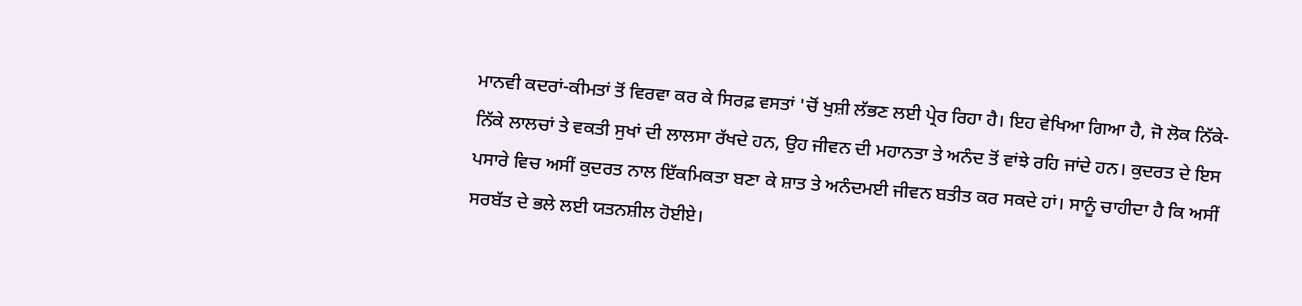ਮਾਨਵੀ ਕਦਰਾਂ-ਕੀਮਤਾਂ ਤੋਂ ਵਿਰਵਾ ਕਰ ਕੇ ਸਿਰਫ਼ ਵਸਤਾਂ 'ਚੋਂ ਖੁਸ਼ੀ ਲੱਭਣ ਲਈ ਪ੍ਰੇਰ ਰਿਹਾ ਹੈ। ਇਹ ਵੇਖਿਆ ਗਿਆ ਹੈ, ਜੋ ਲੋਕ ਨਿੱਕੇ-ਨਿੱਕੇ ਲਾਲਚਾਂ ਤੇ ਵਕਤੀ ਸੁਖਾਂ ਦੀ ਲਾਲਸਾ ਰੱਖਦੇ ਹਨ, ਉਹ ਜੀਵਨ ਦੀ ਮਹਾਨਤਾ ਤੇ ਅਨੰਦ ਤੋਂ ਵਾਂਝੇ ਰਹਿ ਜਾਂਦੇ ਹਨ। ਕੁਦਰਤ ਦੇ ਇਸ ਪਸਾਰੇ ਵਿਚ ਅਸੀਂ ਕੁਦਰਤ ਨਾਲ ਇੱਕਮਿਕਤਾ ਬਣਾ ਕੇ ਸ਼ਾਤ ਤੇ ਅਨੰਦਮਈ ਜੀਵਨ ਬਤੀਤ ਕਰ ਸਕਦੇ ਹਾਂ। ਸਾਨੂੰ ਚਾਹੀਦਾ ਹੈ ਕਿ ਅਸੀਂ ਸਰਬੱਤ ਦੇ ਭਲੇ ਲਈ ਯਤਨਸ਼ੀਲ ਹੋਈਏ।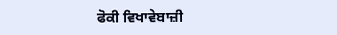ਫੋਕੀ ਵਿਖਾਵੇਬਾਜ਼ੀ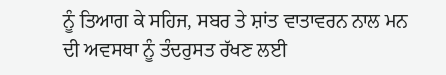ਨੂੰ ਤਿਆਗ ਕੇ ਸਹਿਜ, ਸਬਰ ਤੇ ਸ਼ਾਂਤ ਵਾਤਾਵਰਨ ਨਾਲ ਮਨ ਦੀ ਅਵਸਥਾ ਨੂੰ ਤੰਦਰੁਸਤ ਰੱਖਣ ਲਈ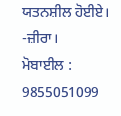ਯਤਨਸ਼ੀਲ ਹੋਈਏ।
-ਜ਼ੀਰਾ।
ਮੋਬਾਈਲ : 9855051099